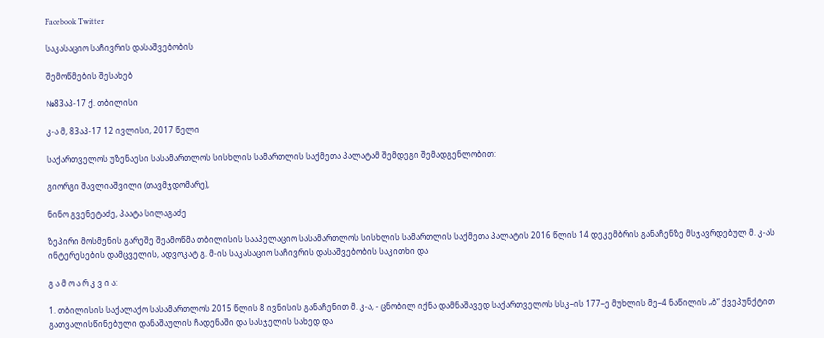Facebook Twitter

საკასაციო საჩივრის დასაშვებობის

შემოწმების შესახებ

№83აპ-17 ქ. თბილისი

კ-ა მ, 83აპ-17 12 ივლისი, 2017 წელი

საქართველოს უზენაესი სასამართლოს სისხლის სამართლის საქმეთა პალატამ შემდეგი შემადგენლობით:

გიორგი შავლიაშვილი (თავმჯდომარე),

ნინო გვენეტაძე, პაატა სილაგაძე

ზეპირი მოსმენის გარეშე შეამოწმა თბილისის სააპელაციო სასამართლოს სისხლის სამართლის საქმეთა პალატის 2016 წლის 14 დეკემბრის განაჩენზე მსჯავრდებულ მ. კ-ას ინტერესების დამცველის, ადვოკატ გ. მ-ის საკასაციო საჩივრის დასაშვებობის საკითხი და

გ ა მ ო ა რ კ ვ ი ა:

1. თბილისის საქალაქო სასამართლოს 2015 წლის 8 ივნისის განაჩენით მ. კ-ა, - ცნობილ იქნა დამნაშავედ საქართველოს სსკ–ის 177–ე მუხლის მე–4 ნაწილის „ბ“ ქვეპუნქტით გათვალისწინებული დანაშაულის ჩადენაში და სასჯელის სახედ და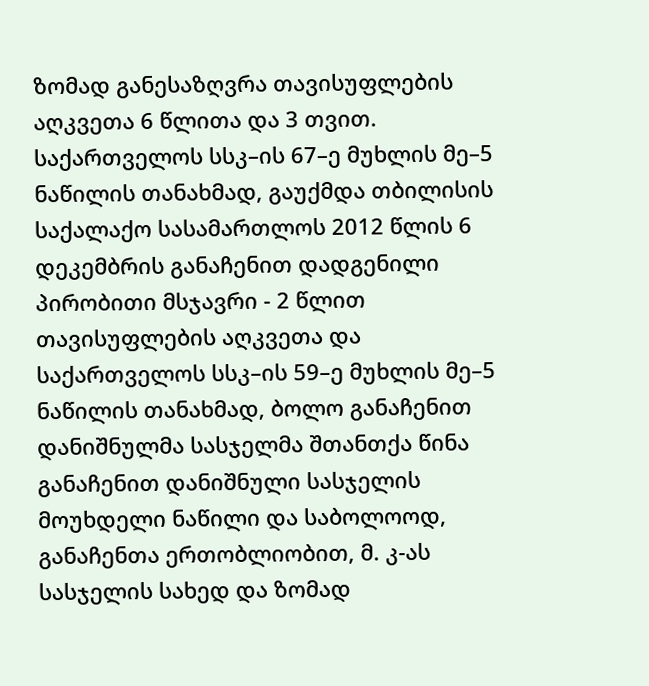ზომად განესაზღვრა თავისუფლების აღკვეთა 6 წლითა და 3 თვით. საქართველოს სსკ–ის 67–ე მუხლის მე–5 ნაწილის თანახმად, გაუქმდა თბილისის საქალაქო სასამართლოს 2012 წლის 6 დეკემბრის განაჩენით დადგენილი პირობითი მსჯავრი - 2 წლით თავისუფლების აღკვეთა და საქართველოს სსკ–ის 59–ე მუხლის მე–5 ნაწილის თანახმად, ბოლო განაჩენით დანიშნულმა სასჯელმა შთანთქა წინა განაჩენით დანიშნული სასჯელის მოუხდელი ნაწილი და საბოლოოდ, განაჩენთა ერთობლიობით, მ. კ-ას სასჯელის სახედ და ზომად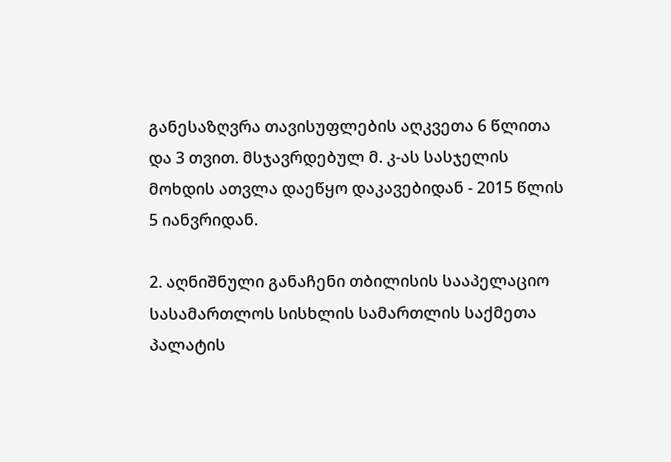განესაზღვრა თავისუფლების აღკვეთა 6 წლითა და 3 თვით. მსჯავრდებულ მ. კ-ას სასჯელის მოხდის ათვლა დაეწყო დაკავებიდან - 2015 წლის 5 იანვრიდან.

2. აღნიშნული განაჩენი თბილისის სააპელაციო სასამართლოს სისხლის სამართლის საქმეთა პალატის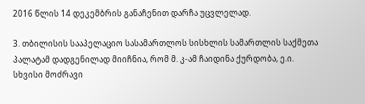2016 წლის 14 დეკემბრის განაჩენით დარჩა უცვლელად.

3. თბილისის სააპელაციო სასამართლოს სისხლის სამართლის საქმეთა პალატამ დადგენილად მიიჩნია, რომ მ. კ-ამ ჩაიდინა ქურდობა, ე.ი. სხვისი მოძრავი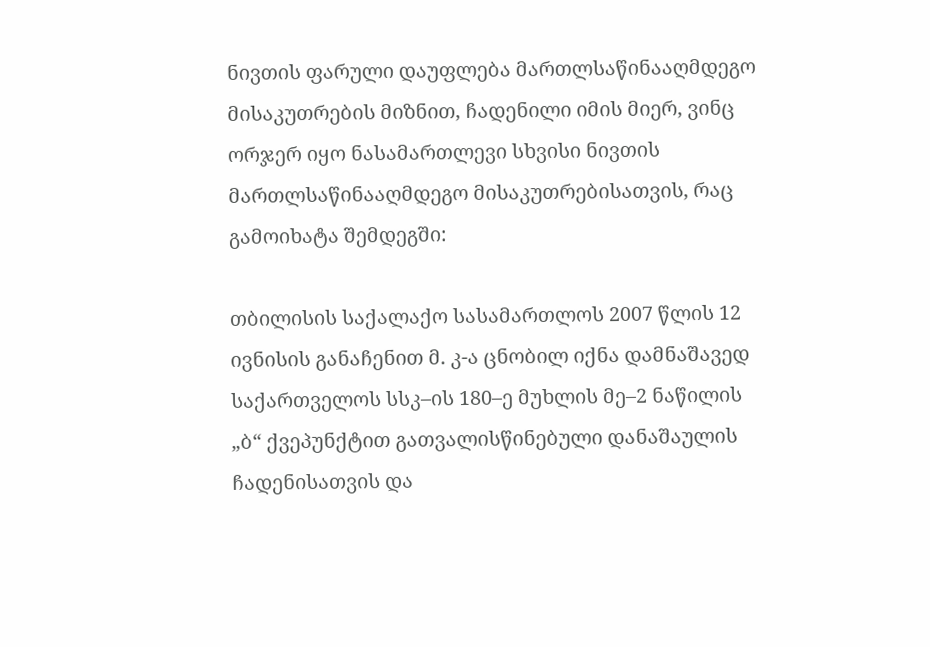ნივთის ფარული დაუფლება მართლსაწინააღმდეგო მისაკუთრების მიზნით, ჩადენილი იმის მიერ, ვინც ორჯერ იყო ნასამართლევი სხვისი ნივთის მართლსაწინააღმდეგო მისაკუთრებისათვის, რაც გამოიხატა შემდეგში:

თბილისის საქალაქო სასამართლოს 2007 წლის 12 ივნისის განაჩენით მ. კ-ა ცნობილ იქნა დამნაშავედ საქართველოს სსკ–ის 180–ე მუხლის მე–2 ნაწილის „ბ“ ქვეპუნქტით გათვალისწინებული დანაშაულის ჩადენისათვის და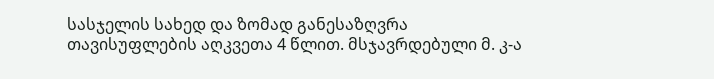სასჯელის სახედ და ზომად განესაზღვრა თავისუფლების აღკვეთა 4 წლით. მსჯავრდებული მ. კ-ა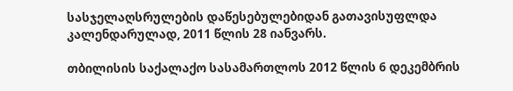სასჯელაღსრულების დაწესებულებიდან გათავისუფლდა კალენდარულად, 2011 წლის 28 იანვარს.

თბილისის საქალაქო სასამართლოს 2012 წლის 6 დეკემბრის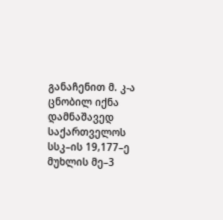განაჩენით მ. კ-ა ცნობილ იქნა დამნაშავედ საქართველოს სსკ–ის 19,177–ე მუხლის მე–3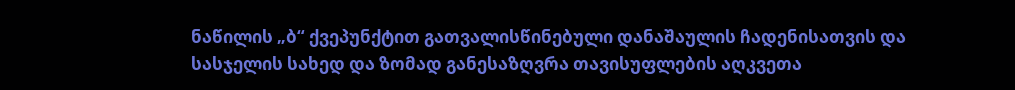ნაწილის „ბ“ ქვეპუნქტით გათვალისწინებული დანაშაულის ჩადენისათვის და სასჯელის სახედ და ზომად განესაზღვრა თავისუფლების აღკვეთა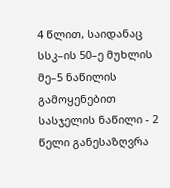4 წლით, საიდანაც სსკ–ის 50–ე მუხლის მე–5 ნაწილის გამოყენებით სასჯელის ნაწილი - 2 წელი განესაზღვრა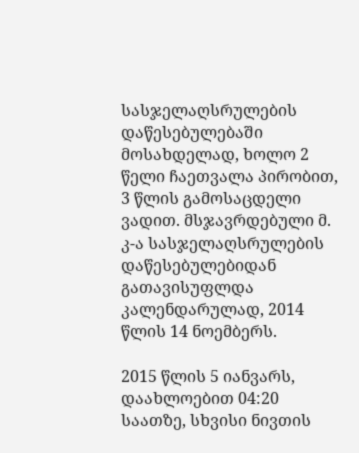სასჯელაღსრულების დაწესებულებაში მოსახდელად, ხოლო 2 წელი ჩაეთვალა პირობით, 3 წლის გამოსაცდელი ვადით. მსჯავრდებული მ. კ-ა სასჯელაღსრულების დაწესებულებიდან გათავისუფლდა კალენდარულად, 2014 წლის 14 ნოემბერს.

2015 წლის 5 იანვარს, დაახლოებით 04:20 საათზე, სხვისი ნივთის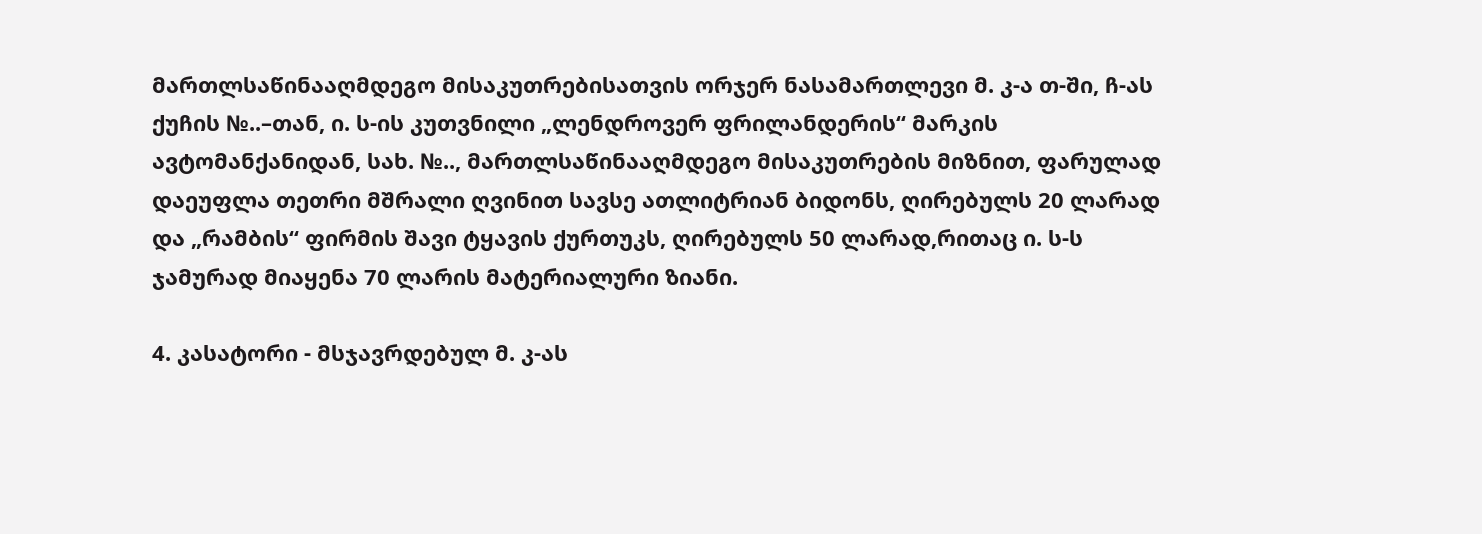მართლსაწინააღმდეგო მისაკუთრებისათვის ორჯერ ნასამართლევი მ. კ-ა თ-ში, ჩ-ას ქუჩის №..–თან, ი. ს-ის კუთვნილი „ლენდროვერ ფრილანდერის“ მარკის ავტომანქანიდან, სახ. №.., მართლსაწინააღმდეგო მისაკუთრების მიზნით, ფარულად დაეუფლა თეთრი მშრალი ღვინით სავსე ათლიტრიან ბიდონს, ღირებულს 20 ლარად და „რამბის“ ფირმის შავი ტყავის ქურთუკს, ღირებულს 50 ლარად,რითაც ი. ს-ს ჯამურად მიაყენა 70 ლარის მატერიალური ზიანი.

4. კასატორი - მსჯავრდებულ მ. კ-ას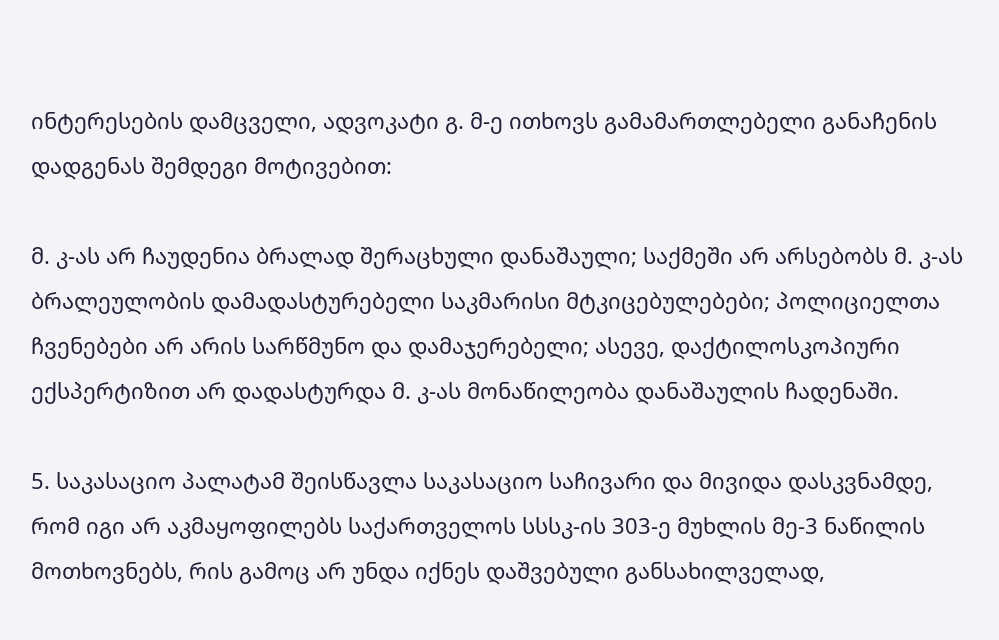ინტერესების დამცველი, ადვოკატი გ. მ-ე ითხოვს გამამართლებელი განაჩენის დადგენას შემდეგი მოტივებით:

მ. კ-ას არ ჩაუდენია ბრალად შერაცხული დანაშაული; საქმეში არ არსებობს მ. კ-ას ბრალეულობის დამადასტურებელი საკმარისი მტკიცებულებები; პოლიციელთა ჩვენებები არ არის სარწმუნო და დამაჯერებელი; ასევე, დაქტილოსკოპიური ექსპერტიზით არ დადასტურდა მ. კ-ას მონაწილეობა დანაშაულის ჩადენაში.

5. საკასაციო პალატამ შეისწავლა საკასაციო საჩივარი და მივიდა დასკვნამდე, რომ იგი არ აკმაყოფილებს საქართველოს სსსკ-ის 303-ე მუხლის მე-3 ნაწილის მოთხოვნებს, რის გამოც არ უნდა იქნეს დაშვებული განსახილველად,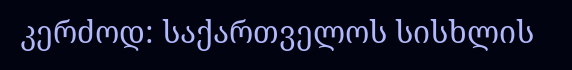კერძოდ: საქართველოს სისხლის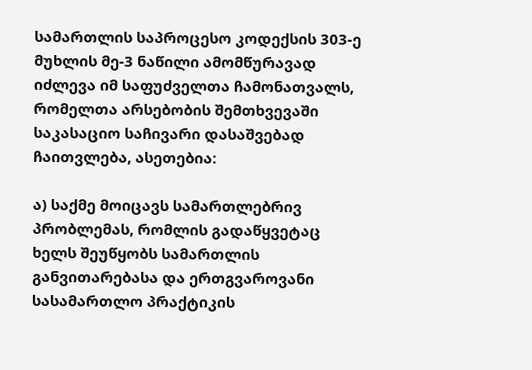სამართლის საპროცესო კოდექსის 303-ე მუხლის მე-3 ნაწილი ამომწურავად იძლევა იმ საფუძველთა ჩამონათვალს, რომელთა არსებობის შემთხვევაში საკასაციო საჩივარი დასაშვებად ჩაითვლება, ასეთებია:

ა) საქმე მოიცავს სამართლებრივ პრობლემას, რომლის გადაწყვეტაც ხელს შეუწყობს სამართლის განვითარებასა და ერთგვაროვანი სასამართლო პრაქტიკის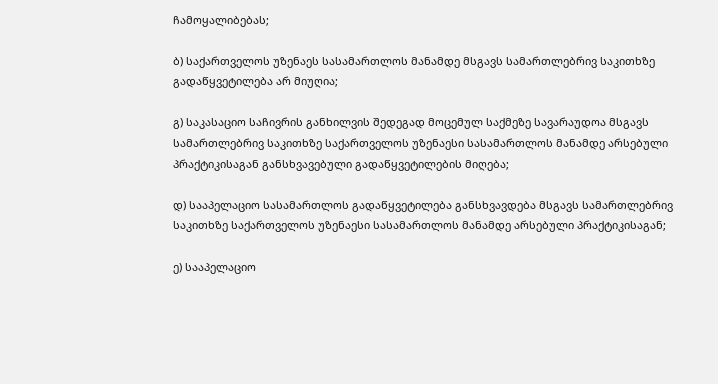ჩამოყალიბებას;

ბ) საქართველოს უზენაეს სასამართლოს მანამდე მსგავს სამართლებრივ საკითხზე გადაწყვეტილება არ მიუღია;

გ) საკასაციო საჩივრის განხილვის შედეგად მოცემულ საქმეზე სავარაუდოა მსგავს სამართლებრივ საკითხზე საქართველოს უზენაესი სასამართლოს მანამდე არსებული პრაქტიკისაგან განსხვავებული გადაწყვეტილების მიღება;

დ) სააპელაციო სასამართლოს გადაწყვეტილება განსხვავდება მსგავს სამართლებრივ საკითხზე საქართველოს უზენაესი სასამართლოს მანამდე არსებული პრაქტიკისაგან;

ე) სააპელაციო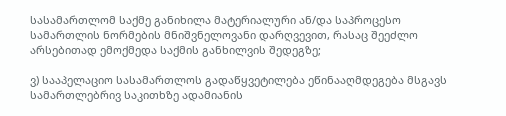სასამართლომ საქმე განიხილა მატერიალური ან/და საპროცესო სამართლის ნორმების მნიშვნელოვანი დარღვევით, რასაც შეეძლო არსებითად ემოქმედა საქმის განხილვის შედეგზე;

ვ) სააპელაციო სასამართლოს გადაწყვეტილება ეწინააღმდეგება მსგავს სამართლებრივ საკითხზე ადამიანის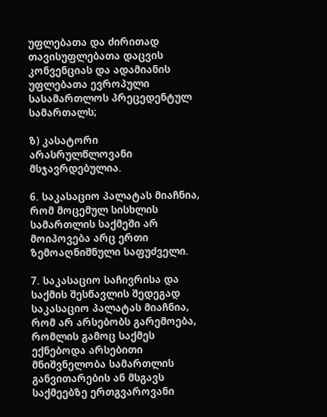უფლებათა და ძირითად თავისუფლებათა დაცვის კონვენციას და ადამიანის უფლებათა ევროპული სასამართლოს პრეცედენტულ სამართალს;

ზ) კასატორი არასრულწლოვანი მსჯავრდებულია.

6. საკასაციო პალატას მიაჩნია, რომ მოცემულ სისხლის სამართლის საქმეში არ მოიპოვება არც ერთი ზემოაღნიშნული საფუძველი.

7. საკასაციო საჩივრისა და საქმის შესწავლის შედეგად საკასაციო პალატას მიაჩნია, რომ არ არსებობს გარემოება, რომლის გამოც საქმეს ექნებოდა არსებითი მნიშვნელობა სამართლის განვითარების ან მსგავს საქმეებზე ერთგვაროვანი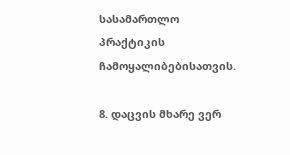სასამართლო პრაქტიკის ჩამოყალიბებისათვის.

8. დაცვის მხარე ვერ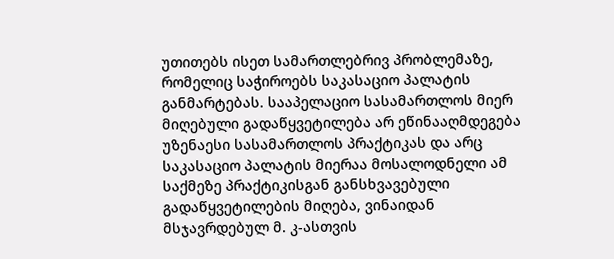უთითებს ისეთ სამართლებრივ პრობლემაზე, რომელიც საჭიროებს საკასაციო პალატის განმარტებას. სააპელაციო სასამართლოს მიერ მიღებული გადაწყვეტილება არ ეწინააღმდეგება უზენაესი სასამართლოს პრაქტიკას და არც საკასაციო პალატის მიერაა მოსალოდნელი ამ საქმეზე პრაქტიკისგან განსხვავებული გადაწყვეტილების მიღება, ვინაიდან მსჯავრდებულ მ. კ-ასთვის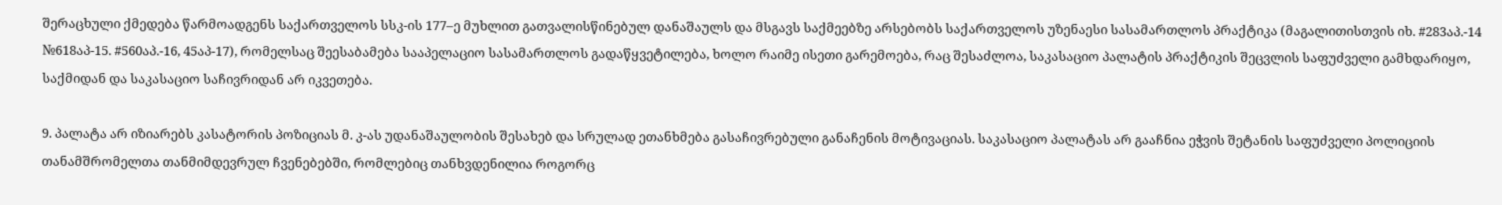შერაცხული ქმედება წარმოადგენს საქართველოს სსკ-ის 177–ე მუხლით გათვალისწინებულ დანაშაულს და მსგავს საქმეებზე არსებობს საქართველოს უზენაესი სასამართლოს პრაქტიკა (მაგალითისთვის იხ. #283აპ.-14 №618აპ-15. #560აპ.-16, 45აპ-17), რომელსაც შეესაბამება სააპელაციო სასამართლოს გადაწყვეტილება, ხოლო რაიმე ისეთი გარემოება, რაც შესაძლოა, საკასაციო პალატის პრაქტიკის შეცვლის საფუძველი გამხდარიყო, საქმიდან და საკასაციო საჩივრიდან არ იკვეთება.

9. პალატა არ იზიარებს კასატორის პოზიციას მ. კ-ას უდანაშაულობის შესახებ და სრულად ეთანხმება გასაჩივრებული განაჩენის მოტივაციას. საკასაციო პალატას არ გააჩნია ეჭვის შეტანის საფუძველი პოლიციის თანამშრომელთა თანმიმდევრულ ჩვენებებში, რომლებიც თანხვდენილია როგორც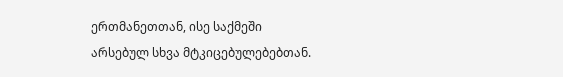ერთმანეთთან, ისე საქმეში არსებულ სხვა მტკიცებულებებთან.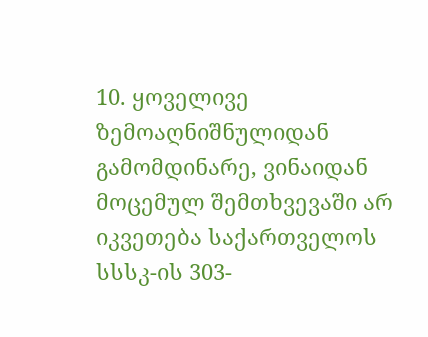10. ყოველივე ზემოაღნიშნულიდან გამომდინარე, ვინაიდან მოცემულ შემთხვევაში არ იკვეთება საქართველოს სსსკ-ის 303-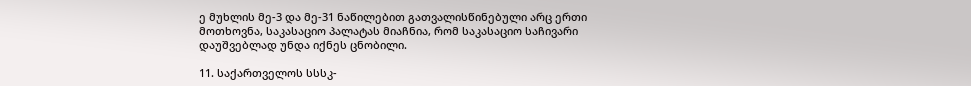ე მუხლის მე-3 და მე-31 ნაწილებით გათვალისწინებული არც ერთი მოთხოვნა, საკასაციო პალატას მიაჩნია, რომ საკასაციო საჩივარი დაუშვებლად უნდა იქნეს ცნობილი.

11. საქართველოს სსსკ-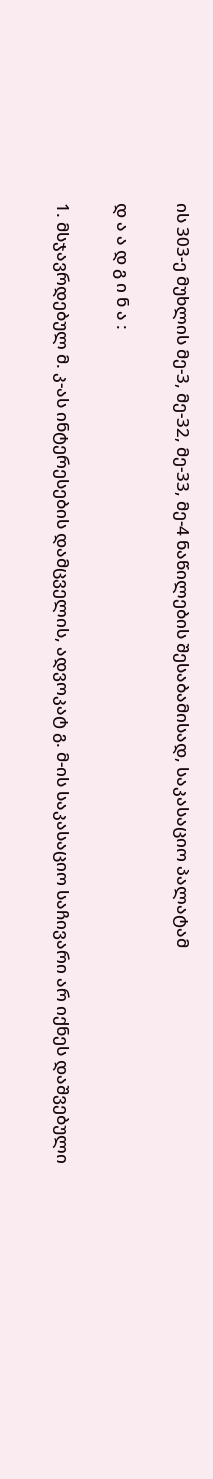ის 303-ე მუხლის მე-3, მე-32, მე-33, მე-4 ნაწილების შესაბამისად, საკასაციო პალატამ

დ ა ა დ გ ი ნ ა :

1. მსჯავრდებულ მ. კ-ას ინტერესების დამცველის, ადვოკატ გ. მ-ის საკასაციო საჩივარი არ იქნეს დაშვებული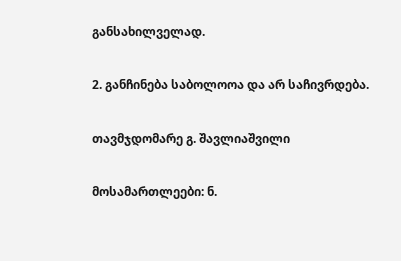განსახილველად.

2. განჩინება საბოლოოა და არ საჩივრდება.

თავმჯდომარე გ. შავლიაშვილი

მოსამართლეები: ნ.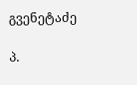გვენეტაძე

პ.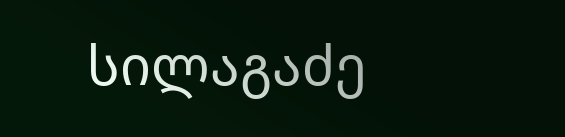სილაგაძე